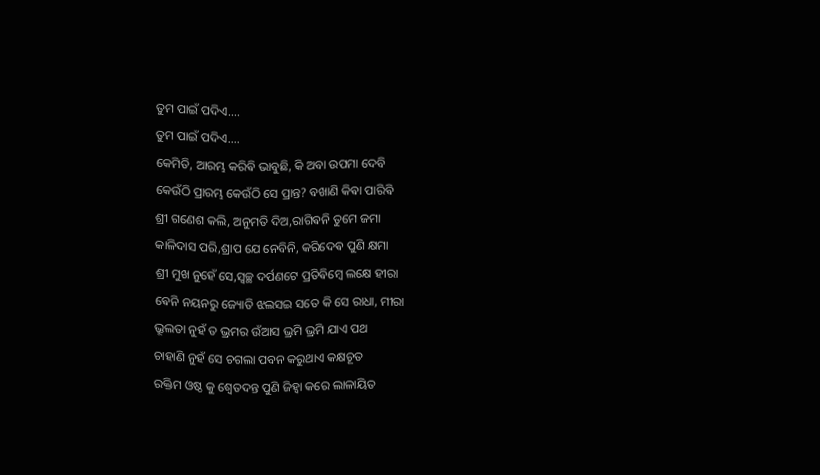ତୁମ ପାଇଁ ପଦିଏ....
ତୁମ ପାଇଁ ପଦିଏ....
କେମିତି, ଆରମ୍ଭ କରିଵି ଭାବୁଛି, କି ଅବା ଉପମା ଦେବି
କେଉଁଠି ପ୍ରାରମ୍ଭ କେଉଁଠି ସେ ପ୍ରାନ୍ତ? ବଖାଣି କିଵା ପାରିଵି
ଶ୍ରୀ ଗଣେଶ କଲି, ଅନୁମତି ଦିଅ,ରାଗିଵନି ତୁମେ ଜମା
କାଳିଦାସ ପରି,ଶ୍ରାପ ଯେ ନେବିନି, କରିଦେଵ ପୁଣି କ୍ଷମା
ଶ୍ରୀ ମୁଖ ନୁହେଁ ସେ,ସ୍ବଚ୍ଛ ଦର୍ପଣଟେ ପ୍ରତିଵିମ୍ଵେ ଲକ୍ଷେ ହୀରା
ଵେନି ନୟନରୁ ଜ୍ୟୋତି ଝଲସଇ ସତେ କି ସେ ରାଧା, ମୀରା
ଭ୍ରୂଲତା ନୁହଁ ତ ଭ୍ରମର ଉଁଆସ ଭ୍ରମି ଭ୍ରମି ଯାଏ ପଥ
ଚାହାଣି ନୁହଁ ସେ ଚଗଲା ପବନ କରୁଥାଏ କକ୍ଷଚୂତ
ରକ୍ତିମ ଓଷ୍ଠ କୁ ଶ୍ବେତଦନ୍ତ ପୁଣି ଜିହ୍ୱା କରେ ଲାଳାୟିତ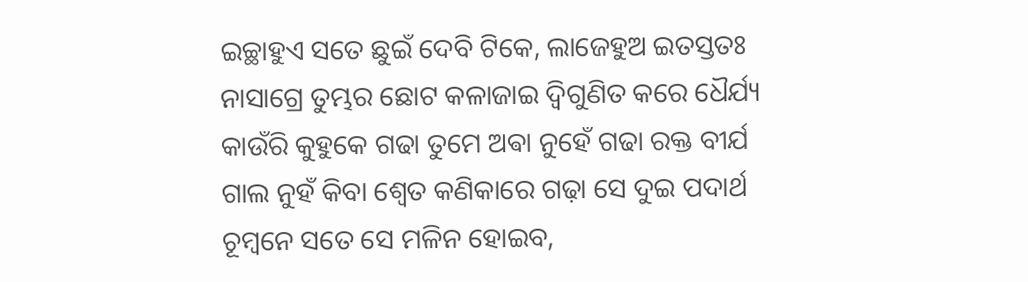ଇଚ୍ଛାହୁଏ ସତେ ଛୁଇଁ ଦେବି ଟିକେ, ଲାଜେହୁଅ ଇତସ୍ତତଃ
ନାସାଗ୍ରେ ତୁମ୍ଭର ଛୋଟ କଳାଜାଇ ଦ୍ୱିଗୁଣିତ କରେ ଧୈର୍ଯ୍ୟ
କାଉଁରି କୁହୁକେ ଗଢା ତୁମେ ଅଵା ନୁହେଁ ଗଢା ରକ୍ତ ବୀର୍ଯ
ଗାଲ ନୁହଁ କିବା ଶ୍ବେତ କଣିକାରେ ଗଢ଼ା ସେ ଦୁଇ ପଦାର୍ଥ
ଚୂମ୍ଵନେ ସତେ ସେ ମଳିନ ହୋଇବ,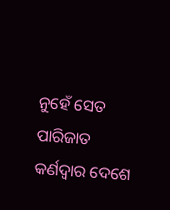ନୁହେଁ ସେତ ପାରିଜାତ
କର୍ଣଦ୍ବାର ଦେଶେ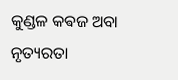କୁଣ୍ଡଳ କଵଜ ଅବା ନୃତ୍ୟରତା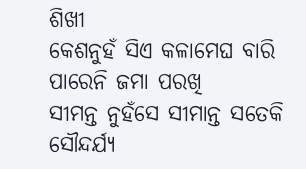ଶିଖୀ
କେଶନୁହଁ ସିଏ କଳାମେଘ ବାରି ପାରେନି ଜମା ପରଖି
ସୀମନ୍ତ ନୁହଁସେ ସୀମାନ୍ତ ସତେକି ସୌନ୍ଦର୍ଯ୍ୟ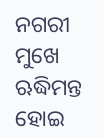ନଗରୀ ମୁଖେ
ଋଦ୍ଧିମନ୍ତ ହୋଇ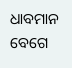ଧାବମାନ ବେଗେ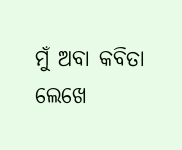ମୁଁ ଅବା କବିତା ଲେଖେ